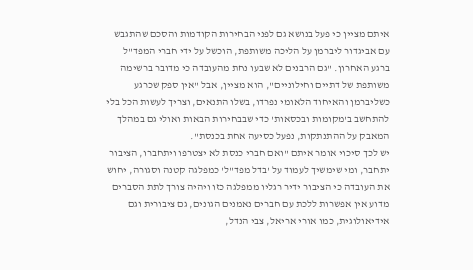איתם מציין כי פעל בנושא גם לפני הבחירות הקודמות והסכם שהתגבש עם אביגדור ליברמן על הליכה משותפת, הוכשל על ידי חברי המפד"ל ברגע האחרון. "גם הרבנים לא שבעו נחת מהעובדה כי מדובר ברשימה משותפת של דתיים וחילוניים", הוא מציין, אבל "אין ספק שכרגע כשליברמן והאיחוד הלאומי נפרדו, בשלו התנאים, וצריך לעשות הכל בלי להתחשב ב'מקומות ובכסאות' כדי שבבחירות הבאות ואולי גם במהלך המאבק על ההתנתקות, נפעל כסיעה אחת בכנסת".
יש לכך סיכוי אומר איתם "ואם חברי כנסת לא יצטרפו ויתחברו, הציבור יתחבר, ומי שימשיך לעמוד על 'בדל מפד"ל' כמפלגה קטנה וסגורה, יחוש את העובדה כי הציבור ידיר רגליו ממפלגה כזו ויהיה צורך לתת הסברים מדוע אין אפשרות ללכת עם חברים נאמנים הגונים, גם ציבורית וגם אידיאולוגית, כמו אורי אריאל, צבי הנדל,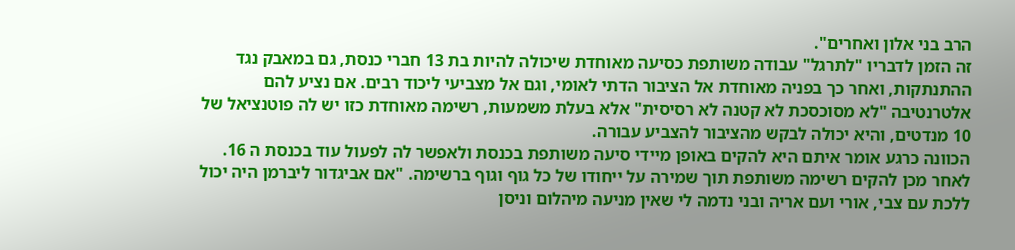הרב בני אלון ואחרים".
זה הזמן לדבריו "לתרגל" עבודה משותפת כסיעה מאוחדת שיכולה להיות בת 13 חברי כנסת, גם במאבק נגד ההתנתקות, ואחר כך בפניה מאוחדת אל הציבור הדתי לאומי, וגם אל מצביעי ליכוד רבים. אם נציע להם אלטרנטיבה "לא מסוכסכת לא קטנה לא רסיסית" אלא בעלת משמעות, רשימה מאוחדת כזו יש לה פוטנציאל של 10 מנדטים, והיא יכולה לבקש מהציבור להצביע עבורה.
הכוונה כרגע אומר איתם היא להקים באופן מיידי סיעה משותפת בכנסת ולאפשר לה לפעול עוד בכנסת ה 16. לאחר מכן להקים רשימה משותפת תוך שמירה על ייחודו של כל גוף וגוף ברשימה. "אם אביגדור ליברמן היה יכול ללכת עם צבי, אורי ועם אריה ובני נדמה לי שאין מניעה מיהלום וניסן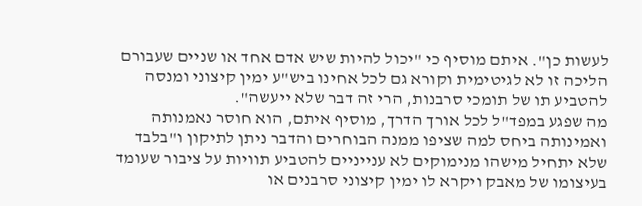לעשות כן". איתם מוסיף כי "יכול להיות שיש אדם אחד או שניים שעבורם הליכה זו לא לגיטימית וקורא גם לכל אחינו ביש"ע ימין קיצוני ומנסה להטביע תו של תומכי סרבנות, הרי זה דבר שלא ייעשה".
מה שפגע במפד"ל לכל אורך הדרך, מוסיף איתם, הוא חוסר נאמנותה ואמינותה ביחס למה שציפו ממנה הבוחרים והדבר ניתן לתיקון ו"בלבד שלא יתחיל מישהו מנימוקים לא ענייניים להטביע תוויות על ציבור שעומד בעיצומו של מאבק ויקרא לו ימין קיצוני סרבנים או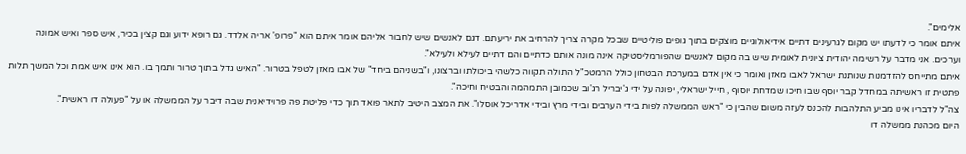אלימים".
איתם אומר כי לדעתו יש מקום לגרעינים דתיים אידיאולוגיים מוצקים בתוך גופים פוליטיים שבכל מקרה צריך להרחיב את יריעתם. דגם לאנשים שיש לחבור אליהם אומר איתם הוא "פרופ' אריה אלדד. גם רופא ידוע וגם קצין בכיר, איש ספר ואיש אמונה וערכים. אני מדבר על רשימה יהודית ציונית לאומית שיש בה מקום לאנשים שהפורמליסטיקה אינה מונה אותם כדתיים והם דתיים לעילא ולעילא".
איתם מתייחס להזדמנות שנותנת ישראל לאבו מאזן ואומר כי אין אדם במערכת הבטחון כולל הרמטכ"ל התולה תקווה כלשהי ביכולתו וברצונו, ו"בשניהם ביחד" של אבו מאזן לטפל בטרור. "האיש גדל בתוך טרור ותמך בו. הוא אינו איש אמת וכל המשך תלות פתטית זו ראשיתה במחדל קבר יוסף שבו חיכו שמדחת יוסוף , חייל ישראלי, יפונה על ידי ג'יבריל רג'וב שכמובן התמהמה והבטיח וחיכה".
צה"ל לדבריו אינו מביע התלהבות להכנס לעזה משום שהבין כי "ראש הממשלה לפות בידי הערבים ובידי מרץ ובידי אדריכל אוסלו". את המצב היטיב לתאר פואד תוך כדי פליטת פה פרוידיאנית שבה דיבר על הממשלה או על "פעולה דו ראשית".
היום מכהנת ממשלה דו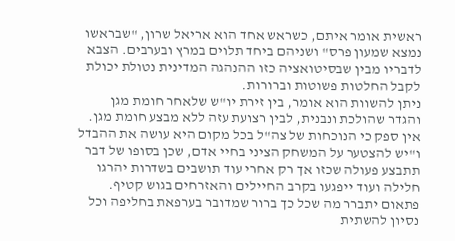ראשית אומר איתם, כשראש אחד הוא אריאל שרון, "שבראשו נמצא שמעון פרס" ושניהם ביחד תלוים במרץ ובערבים. הצבא לדבריו מבין שבסיטואציה כזו ההנהגה המדינית נטולת יכולת לקבל החלטות פשוטות וברורות.
ניתן להשוות הוא אומר, בין זירת יו"ש שלאחר חומת מגן והגדר שהולכת ונבנית, לבין רצועת עזה ללא מבצע חומת מגן. אין ספק כי הנוכחות של צה"ל בכל מקום היא עושה את ההבדל ו"יש להצטער על המשחק הציני בחיי אדם, שכן בסופו של דבר תתבצע פעולה שכזו אך רק אחרי עוד תושבים בשדרות יהרגו חלילה ועוד ייפגעו בקרב החיילים והאזרחים בגוש קטיף. פתאום יתברר מה שכל כך ברור שמדובר בערפאת בחליפה וכל נסיון להשתית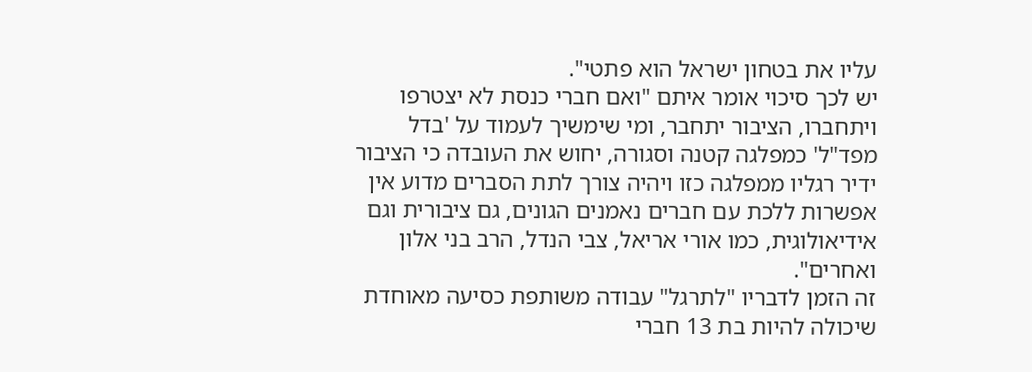עליו את בטחון ישראל הוא פתטי".
יש לכך סיכוי אומר איתם "ואם חברי כנסת לא יצטרפו ויתחברו, הציבור יתחבר, ומי שימשיך לעמוד על 'בדל מפד"ל' כמפלגה קטנה וסגורה, יחוש את העובדה כי הציבור ידיר רגליו ממפלגה כזו ויהיה צורך לתת הסברים מדוע אין אפשרות ללכת עם חברים נאמנים הגונים, גם ציבורית וגם אידיאולוגית, כמו אורי אריאל, צבי הנדל, הרב בני אלון ואחרים".
זה הזמן לדבריו "לתרגל" עבודה משותפת כסיעה מאוחדת שיכולה להיות בת 13 חברי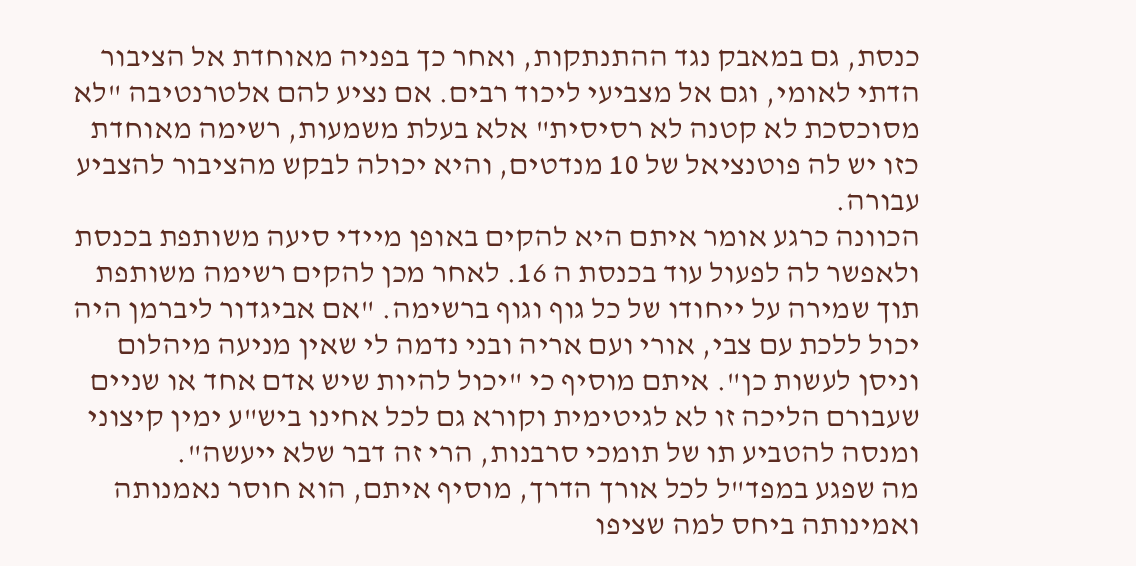כנסת, גם במאבק נגד ההתנתקות, ואחר כך בפניה מאוחדת אל הציבור הדתי לאומי, וגם אל מצביעי ליכוד רבים. אם נציע להם אלטרנטיבה "לא מסוכסכת לא קטנה לא רסיסית" אלא בעלת משמעות, רשימה מאוחדת כזו יש לה פוטנציאל של 10 מנדטים, והיא יכולה לבקש מהציבור להצביע עבורה.
הכוונה כרגע אומר איתם היא להקים באופן מיידי סיעה משותפת בכנסת ולאפשר לה לפעול עוד בכנסת ה 16. לאחר מכן להקים רשימה משותפת תוך שמירה על ייחודו של כל גוף וגוף ברשימה. "אם אביגדור ליברמן היה יכול ללכת עם צבי, אורי ועם אריה ובני נדמה לי שאין מניעה מיהלום וניסן לעשות כן". איתם מוסיף כי "יכול להיות שיש אדם אחד או שניים שעבורם הליכה זו לא לגיטימית וקורא גם לכל אחינו ביש"ע ימין קיצוני ומנסה להטביע תו של תומכי סרבנות, הרי זה דבר שלא ייעשה".
מה שפגע במפד"ל לכל אורך הדרך, מוסיף איתם, הוא חוסר נאמנותה ואמינותה ביחס למה שציפו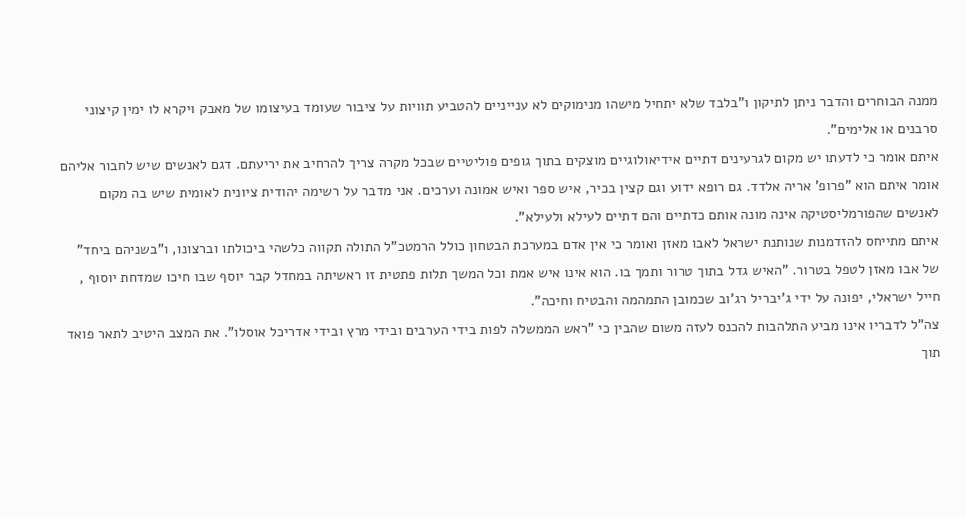ממנה הבוחרים והדבר ניתן לתיקון ו"בלבד שלא יתחיל מישהו מנימוקים לא ענייניים להטביע תוויות על ציבור שעומד בעיצומו של מאבק ויקרא לו ימין קיצוני סרבנים או אלימים".
איתם אומר כי לדעתו יש מקום לגרעינים דתיים אידיאולוגיים מוצקים בתוך גופים פוליטיים שבכל מקרה צריך להרחיב את יריעתם. דגם לאנשים שיש לחבור אליהם אומר איתם הוא "פרופ' אריה אלדד. גם רופא ידוע וגם קצין בכיר, איש ספר ואיש אמונה וערכים. אני מדבר על רשימה יהודית ציונית לאומית שיש בה מקום לאנשים שהפורמליסטיקה אינה מונה אותם כדתיים והם דתיים לעילא ולעילא".
איתם מתייחס להזדמנות שנותנת ישראל לאבו מאזן ואומר כי אין אדם במערכת הבטחון כולל הרמטכ"ל התולה תקווה כלשהי ביכולתו וברצונו, ו"בשניהם ביחד" של אבו מאזן לטפל בטרור. "האיש גדל בתוך טרור ותמך בו. הוא אינו איש אמת וכל המשך תלות פתטית זו ראשיתה במחדל קבר יוסף שבו חיכו שמדחת יוסוף , חייל ישראלי, יפונה על ידי ג'יבריל רג'וב שכמובן התמהמה והבטיח וחיכה".
צה"ל לדבריו אינו מביע התלהבות להכנס לעזה משום שהבין כי "ראש הממשלה לפות בידי הערבים ובידי מרץ ובידי אדריכל אוסלו". את המצב היטיב לתאר פואד תוך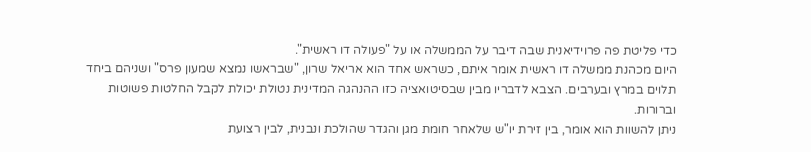כדי פליטת פה פרוידיאנית שבה דיבר על הממשלה או על "פעולה דו ראשית".
היום מכהנת ממשלה דו ראשית אומר איתם, כשראש אחד הוא אריאל שרון, "שבראשו נמצא שמעון פרס" ושניהם ביחד תלוים במרץ ובערבים. הצבא לדבריו מבין שבסיטואציה כזו ההנהגה המדינית נטולת יכולת לקבל החלטות פשוטות וברורות.
ניתן להשוות הוא אומר, בין זירת יו"ש שלאחר חומת מגן והגדר שהולכת ונבנית, לבין רצועת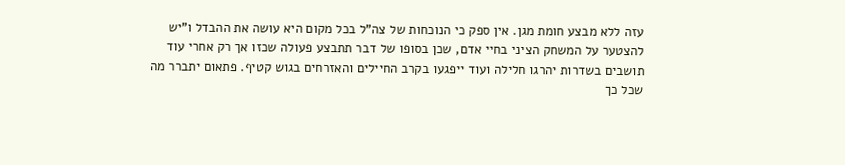עזה ללא מבצע חומת מגן. אין ספק כי הנוכחות של צה"ל בכל מקום היא עושה את ההבדל ו"יש להצטער על המשחק הציני בחיי אדם, שכן בסופו של דבר תתבצע פעולה שכזו אך רק אחרי עוד תושבים בשדרות יהרגו חלילה ועוד ייפגעו בקרב החיילים והאזרחים בגוש קטיף. פתאום יתברר מה שכל כך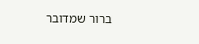ברור שמדובר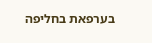בערפאת בחליפה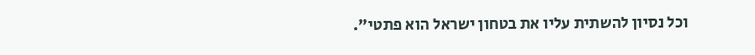וכל נסיון להשתית עליו את בטחון ישראל הוא פתטי".